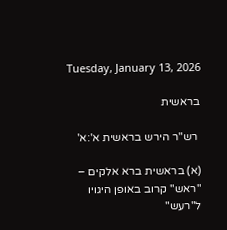Tuesday, January 13, 2026

בראשית

 רש"ר הירש בראשית א':א'

(א) בראשית ברא אלקים – "ראש" קרוב באופן היגויו ל"רעש"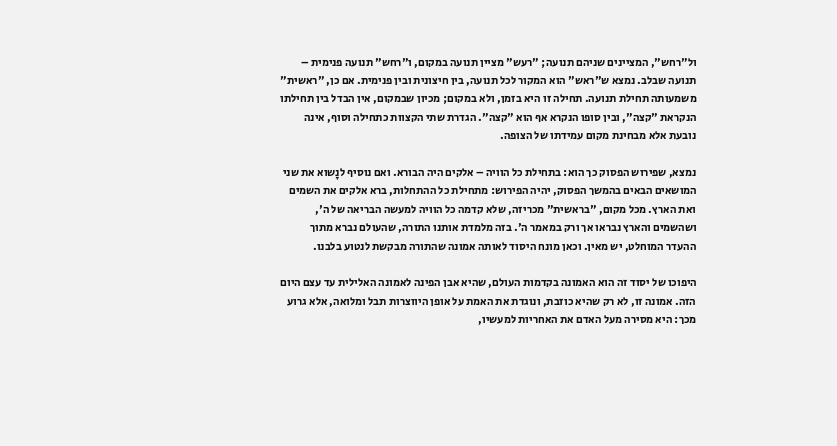ול"רחש", המציינים שניהם תנועה; "רעש" מציין תנועה במקום, ו"רחש" תנועה פנימית – תנועה שבלב. נמצא ש"ראש" הוא המקור לכל תנועה, בין חיצונית ובין פנימית. אם כן, "ראשית" משמעותה תחילת תנועה. תחילה זו היא בזמן, ולא במקום; מכיון שבמקום, אין הבדל בין תחילתו הנקראת "קצה", ובין סופו הנקרא אף הוא "קצה". הגדרת שתי הקצוות כתחילה וסוף, אינה נובעת אלא מבחינת מקום עמידתו של הצופה.

נמצא, שפירוש הפסוק כך הוא: בתחילת כל הוויה – אלקים היה הבורא. ואם נוסיף לנָשוא את שני המושאים הבאים בהמשך הפסוק, יהיה הפירוש: מתחילת כל ההתחלות, ברא אלקים את השמים ואת הארץ. מכל מקום, "בראשית" מכריזה, שלא קדמה כל הוויה למעשה הבריאה של ה', ושהשמים והארץ נבראו אך ורק במאמר ה'. בזה מלמדת אותנו התורה, שהעולם נברא מתוך ההעדר המוחלט, יש מאין. וכאן מונח היסוד לאותה אמונה שהתורה מבקשת לנטוע בלבנו.

היפוכו של יסוד זה הוא האמונה בקדמות העולם, שהיא אבן הפינה לאמונה האלילית עד עצם היום הזה. אמונה זו, לא רק שהיא כוזבת, ונוגדת את האמת על אופן היווצרות תבל ומלואה, אלא גרוע מכך: היא מסירה מעל האדם את האחריות למעשיו,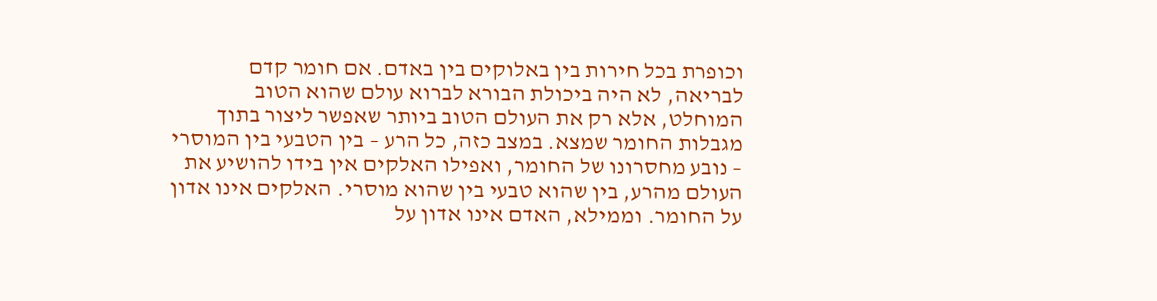וכופרת בכל חירות בין באלוקים בין באדם. אם חומר קדם לבריאה, לא היה ביכולת הבורא לברוא עולם שהוא הטוב המוחלט, אלא רק את העולם הטוב ביותר שאפשר ליצור בתוך מגבלות החומר שמצא. במצב כזה, כל הרע – בין הטבעי בין המוסרי – נובע מחסרונו של החומר, ואפילו האלקים אין בידו להושיע את העולם מהרע, בין שהוא טבעי בין שהוא מוסרי. האלקים אינו אדון על החומר. וממילא, האדם אינו אדון על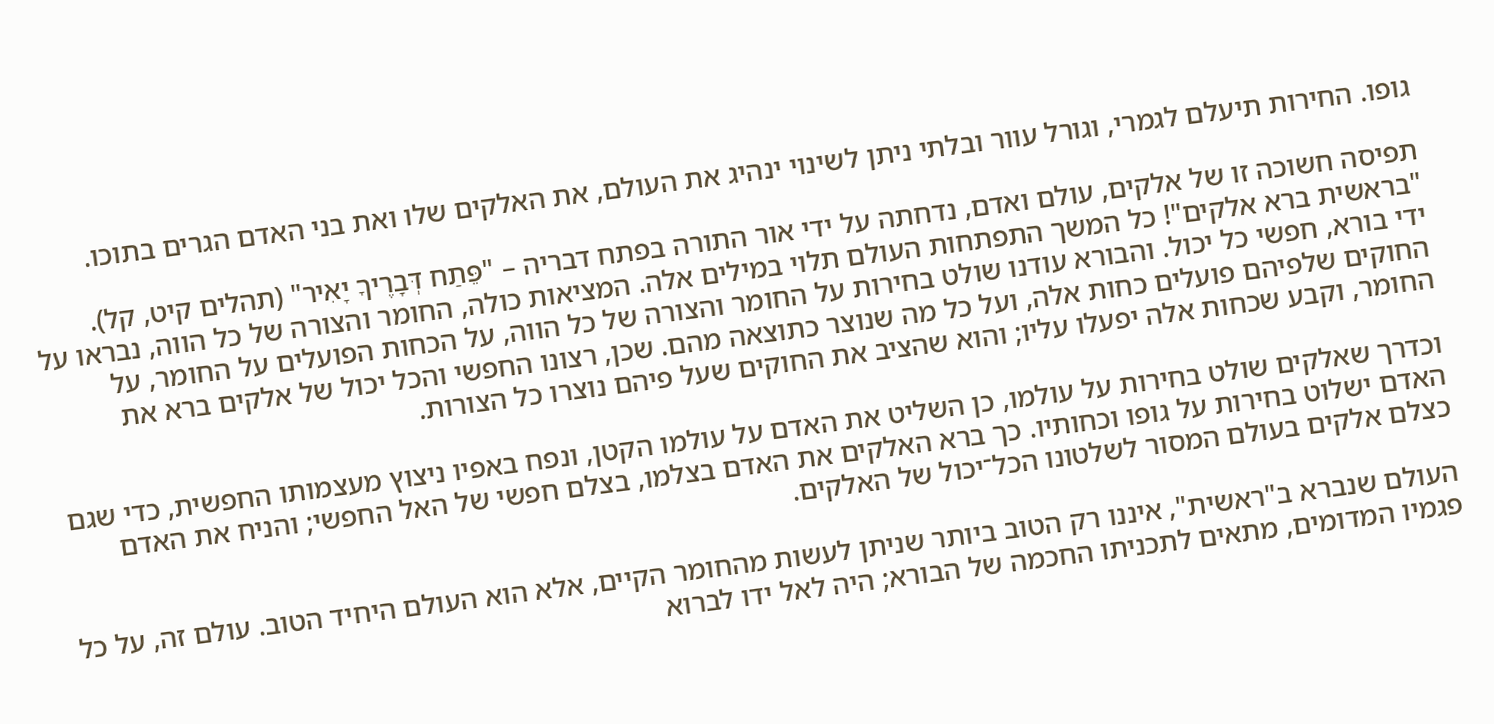גופו. החירות תיעלם לגמרי, וגורל עוור ובלתי ניתן לשינוי ינהיג את העולם, את האלקים שלו ואת בני האדם הגרים בתוכו.

תפיסה חשוכה זו של אלקים, עולם ואדם, נדחתה על ידי אור התורה בפתח דבריה – "פֵּתַח דְּבָרֶיךָ יָאִיר" (תהלים קיט, קל). "בראשית ברא אלקים"! כל המשך התפתחות העולם תלוי במילים אלה. המציאות כולה, החומר והצורה של כל הווה, נבראו על ידי בורא, חפשי כל יכול. והבורא עודנו שולט בחירות על החומר והצורה של כל הווה, על הכחות הפועלים על החומר, על החוקים שלפיהם פועלים כחות אלה, ועל כל מה שנוצר כתוצאה מהם. שכן, רצונו החפשי והכל יכול של אלקים ברא את החומר, וקבע שכחות אלה יפעלו עליו; והוא שהציב את החוקים שעל פיהם נוצרו כל הצורות.

וכדרך שאלקים שולט בחירות על עולמו, כן השליט את האדם על עולמו הקטן, ונפח באפיו ניצוץ מעצמותו החפשית, כדי שגם האדם ישלוט בחירות על גופו וכחותיו. כך ברא האלקים את האדם בצלמו, בצלם חפשי של האל החפשי; והניח את האדם כצלם אלקים בעולם המסור לשלטונו הכל־יכול של האלקים.

העולם שנברא ב"ראשית", איננו רק הטוב ביותר שניתן לעשות מהחומר הקיים, אלא הוא העולם היחיד הטוב. עולם זה, על כל פגמיו המדומים, מתאים לתכניתו החכמה של הבורא; היה לאל ידו לברוא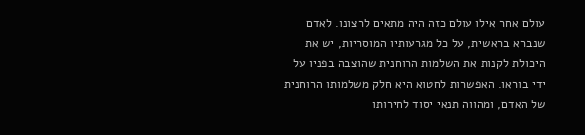עולם אחר אילו עולם כזה היה מתאים לרצונו. לאדם שנברא בראשית, על כל מגרעותיו המוסריות, יש את היכולת לקנות את השלמות הרוחנית שהוצבה בפניו על ידי בוראו. האפשרות לחטוא היא חלק משלמותו הרוחנית של האדם, ומהווה תנאי יסוד לחירותו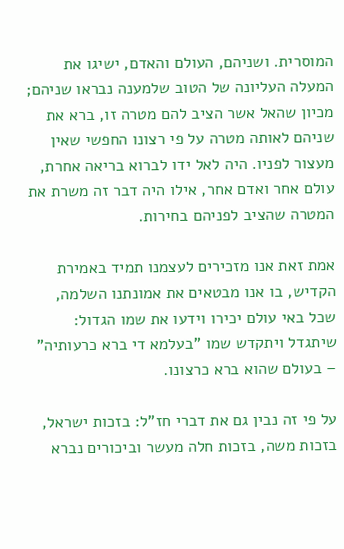המוסרית. ושניהם, העולם והאדם, ישיגו את המעלה העליונה של הטוב שלמענה נבראו שניהם; מכיון שהאל אשר הציב להם מטרה זו, ברא את שניהם לאותה מטרה על פי רצונו החפשי שאין מעצור לפניו. היה לאל ידו לברוא בריאה אחרת, עולם אחר ואדם אחר, אילו היה דבר זה משרת את המטרה שהציב לפניהם בחירות.

אמת זאת אנו מזכירים לעצמנו תמיד באמירת הקדיש, בו אנו מבטאים את אמונתנו השלמה, שכל באי עולם יכירו וידעו את שמו הגדול: שיתגדל ויתקדש שמו "בעלמא די ברא כרעותיה" – בעולם שהוא ברא כרצונו.

על פי זה נבין גם את דברי חז"ל: בזכות ישראל, בזכות משה, בזכות חלה מעשר וביכורים נברא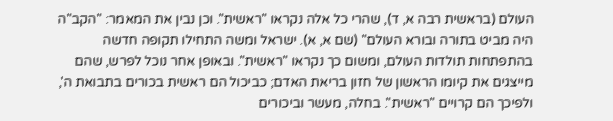העולם (בראשית רבה א, ד), שהרי כל אלה נקראו "ראשית". וכן נבין את המאמר: "הקב"ה היה מביט בתורה ובורא העולם" (שם א, א). ישראל ומשה התחילו תקופה חדשה בהתפתחות תולדות העולם, ומשום כך נקראו "ראשית". ובאופן אחר נוכל לפרש, שהם מייצגים את קיומו הראשון של חזון בריאת האדם; כביכול הם ראשית בכורים בתבואת ה', ולפיכך הם קרויים "ראשית". בחלה, מעשר וביכורים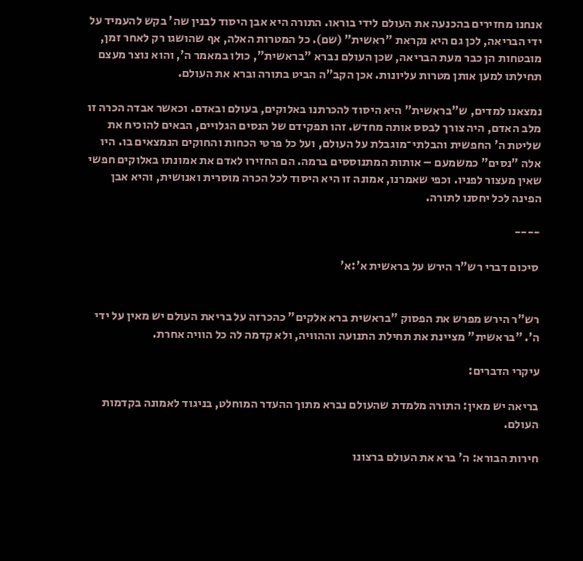אנחנו מחזירים בהכנעה את העולם לידי בוראו. התורה היא אבן היסוד לבנין שה' בקש להעמיד על ידי הבריאה, לכן גם היא נקראת "ראשית" (שם). כל המטרות האלה, אף שהושגו רק לאחר זמן, מובטחות הן כבר מעת הבריאה, שכן העולם נברא "בראשית", כולו במאמר ה', והוא נוצר מעצם תחילתו למען אותן מטרות עליונות. אכן הקב"ה הביט בתורה וברא את העולם.

נמצאנו למדים, ש"בראשית" היא היסוד להכרתנו באלוקים, בעולם ובאדם. וכאשר אבדה הכרה זו מלב האדם, היה צורך לבסס אותה מחדש. זהו תפקידם של הנסים הגלויים, הבאים להוכיח את שליטת ה' החפשית והבלתי־מוגבלת על העולם, ועל כל פרטי הכחות והחוקים הנמצאים בו. היו אלה "נסים" כמשמעם – אותות המתנוססים ברמה. הם החזירו לאדם את אמונתו באלוקים חפשי שאין מעצור לפניו. וכפי שאמרנו, אמונה זו היא היסוד לכל הכרה מוסרית ואנושית, והיא אבן הפינה לכל יחסנו לתורה.

----

 סיכום דברי רש"ר הירש על בראשית א':א'


רש"ר הירש מפרש את הפסוק "בראשית ברא אלקים" כהכרזה על בריאת העולם יש מאין על ידי ה'. "בראשית" מציינת את תחילת התנועה וההוויה, ולא קדמה לה כל הוויה אחרת.

עיקרי הדברים:

בריאה יש מאין: התורה מלמדת שהעולם נברא מתוך ההעדר המוחלט, בניגוד לאמונה בקדמות העולם.

חירות הבורא: ה' ברא את העולם ברצונו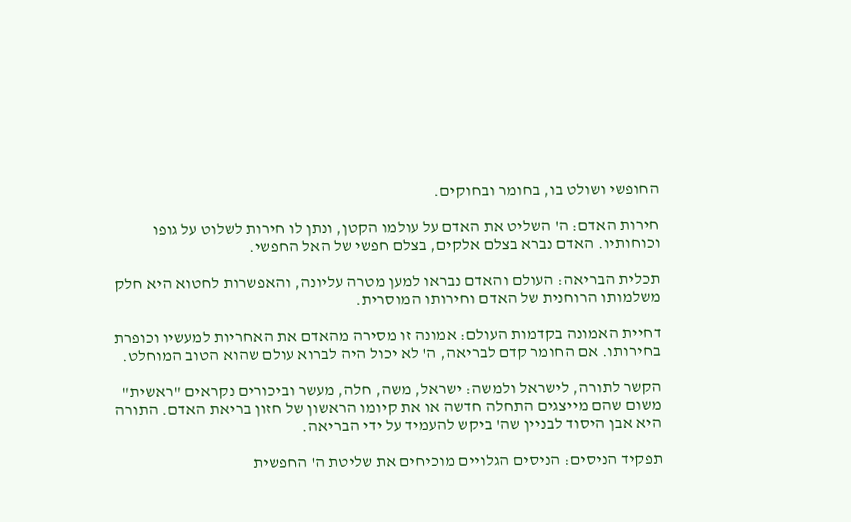החופשי ושולט בו, בחומר ובחוקים.

חירות האדם: ה' השליט את האדם על עולמו הקטן, ונתן לו חירות לשלוט על גופו וכוחותיו. האדם נברא בצלם אלקים, בצלם חפשי של האל החפשי.

תכלית הבריאה: העולם והאדם נבראו למען מטרה עליונה, והאפשרות לחטוא היא חלק משלמותו הרוחנית של האדם וחירותו המוסרית.

דחיית האמונה בקדמות העולם: אמונה זו מסירה מהאדם את האחריות למעשיו וכופרת בחירותו. אם החומר קדם לבריאה, ה' לא יכול היה לברוא עולם שהוא הטוב המוחלט.

הקשר לתורה, לישראל ולמשה: ישראל, משה, חלה, מעשר וביכורים נקראים "ראשית" משום שהם מייצגים התחלה חדשה או את קיומו הראשון של חזון בריאת האדם. התורה היא אבן היסוד לבניין שה' ביקש להעמיד על ידי הבריאה.

תפקיד הניסים: הניסים הגלויים מוכיחים את שליטת ה' החפשית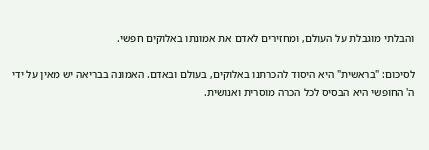והבלתי מוגבלת על העולם, ומחזירים לאדם את אמונתו באלוקים חפשי.

לסיכום: "בראשית" היא היסוד להכרתנו באלוקים, בעולם ובאדם. האמונה בבריאה יש מאין על ידי ה' החופשי היא הבסיס לכל הכרה מוסרית ואנושית.